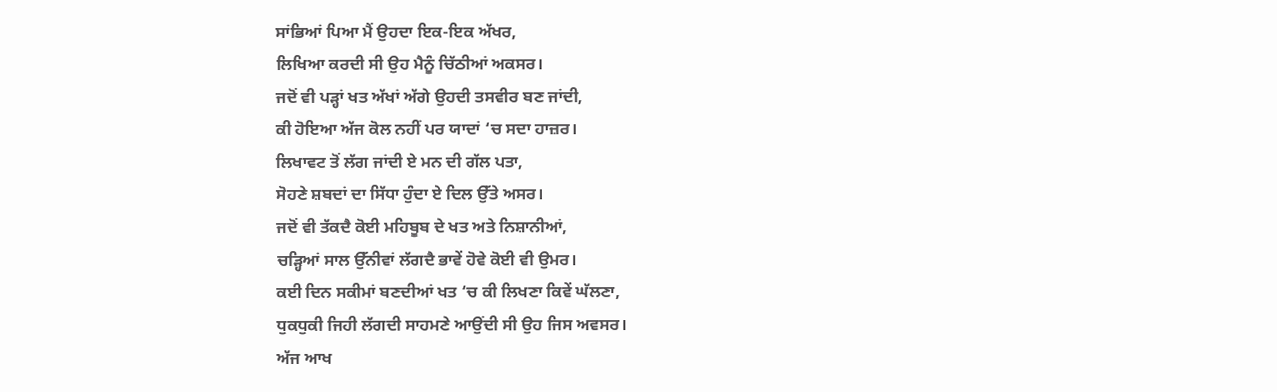ਸਾਂਭਿਆਂ ਪਿਆ ਮੈਂ ਉਹਦਾ ਇਕ-ਇਕ ਅੱਖਰ,
ਲਿਖਿਆ ਕਰਦੀ ਸੀ ਉਹ ਮੈਨੂੰ ਚਿੱਠੀਆਂ ਅਕਸਰ।
ਜਦੋਂ ਵੀ ਪੜ੍ਹਾਂ ਖਤ ਅੱਖਾਂ ਅੱਗੇ ਉਹਦੀ ਤਸਵੀਰ ਬਣ ਜਾਂਦੀ,
ਕੀ ਹੋਇਆ ਅੱਜ ਕੋਲ ਨਹੀਂ ਪਰ ਯਾਦਾਂ ‘ਚ ਸਦਾ ਹਾਜ਼ਰ।
ਲਿਖਾਵਟ ਤੋਂ ਲੱਗ ਜਾਂਦੀ ਏ ਮਨ ਦੀ ਗੱਲ ਪਤਾ,
ਸੋਹਣੇ ਸ਼ਬਦਾਂ ਦਾ ਸਿੱਧਾ ਹੁੰਦਾ ਏ ਦਿਲ ਉੱਤੇ ਅਸਰ।
ਜਦੋਂ ਵੀ ਤੱਕਦੈ ਕੋਈ ਮਹਿਬੂਬ ਦੇ ਖਤ ਅਤੇ ਨਿਸ਼ਾਨੀਆਂ,
ਚੜ੍ਹਿਆਂ ਸਾਲ ਉੱਨੀਵਾਂ ਲੱਗਦੈ ਭਾਵੇਂ ਹੋਵੇ ਕੋਈ ਵੀ ਉਮਰ।
ਕਈ ਦਿਨ ਸਕੀਮਾਂ ਬਣਦੀਆਂ ਖਤ ‘ਚ ਕੀ ਲਿਖਣਾ ਕਿਵੇਂ ਘੱਲਣਾ,
ਧੁਕਧੁਕੀ ਜਿਹੀ ਲੱਗਦੀ ਸਾਹਮਣੇ ਆਉਂਦੀ ਸੀ ਉਹ ਜਿਸ ਅਵਸਰ।
ਅੱਜ ਆਖ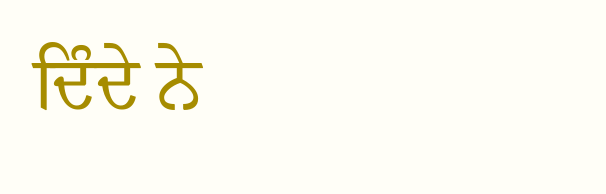ਦਿੰਦੇ ਨੇ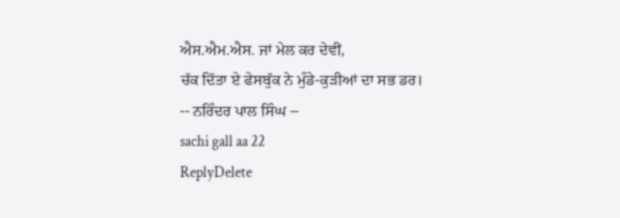ਐਸ.ਐਮ.ਐਸ. ਜਾਂ ਮੇਲ ਕਰ ਦੇਵੀਂ,
ਚੱਕ ਦਿੱਤਾ ਏ ਫੇਸਬੁੱਕ ਨੇ ਮੁੰਡੇ-ਕੁੜੀਆਂ ਦਾ ਸਭ ਡਰ।
-- ਨਰਿੰਦਰ ਪਾਲ ਸਿੰਘ --
sachi gall aa 22
ReplyDelete